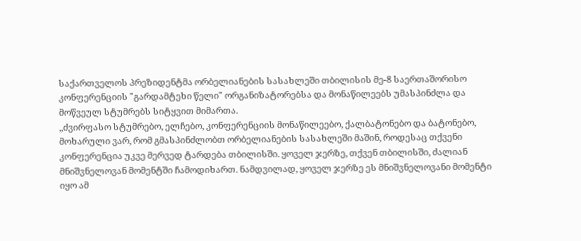საქართველოს პრეზიდენტმა ორბელიანების სასახლეში თბილისის მე-8 საერთაშორისო კონფერენციის "გარდამტეხი წელი" ორგანიზატორებსა და მონაწილეებს უმასპინძლა და მოწვეულ სტუმრებს სიტყვით მიმართა.
,,ძვირფასო სტუმრებო, ელჩებო, კონფერენციის მონაწილეებო, ქალბატონებო და ბატონებო,
მოხარული ვარ, რომ გმასპინძლობთ ორბელიანების სასახლეში მაშინ, როდესაც თქვენი კონფერენცია უკვე მერვედ ტარდება თბილისში. ყოველ ჯერზე, თქვენ თბილისში, ძალიან მნიშვნელოვან მომენტში ჩამოდიხართ. ნამდვილად, ყოველ ჯერზე ეს მნიშვნელოვანი მომენტი იყო ამ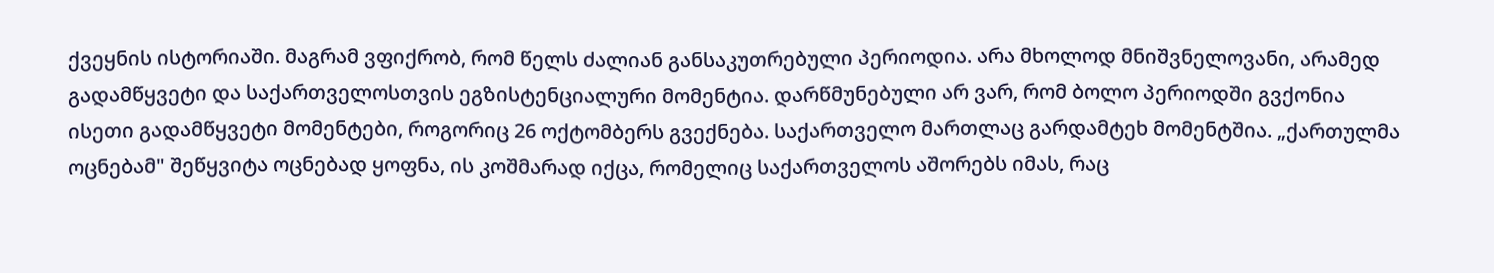ქვეყნის ისტორიაში. მაგრამ ვფიქრობ, რომ წელს ძალიან განსაკუთრებული პერიოდია. არა მხოლოდ მნიშვნელოვანი, არამედ გადამწყვეტი და საქართველოსთვის ეგზისტენციალური მომენტია. დარწმუნებული არ ვარ, რომ ბოლო პერიოდში გვქონია ისეთი გადამწყვეტი მომენტები, როგორიც 26 ოქტომბერს გვექნება. საქართველო მართლაც გარდამტეხ მომენტშია. „ქართულმა ოცნებამ" შეწყვიტა ოცნებად ყოფნა, ის კოშმარად იქცა, რომელიც საქართველოს აშორებს იმას, რაც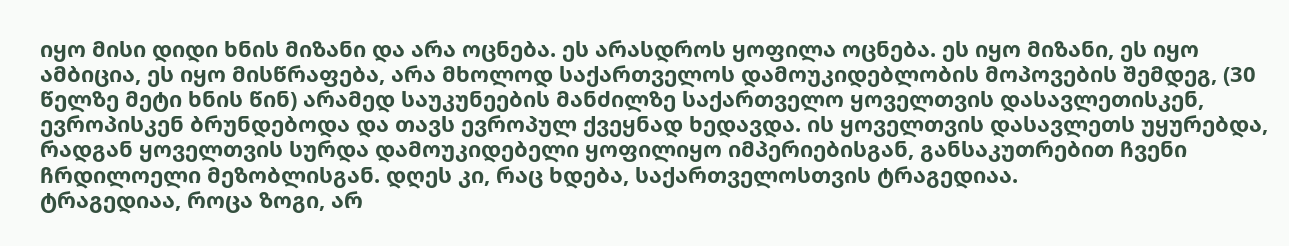იყო მისი დიდი ხნის მიზანი და არა ოცნება. ეს არასდროს ყოფილა ოცნება. ეს იყო მიზანი, ეს იყო ამბიცია, ეს იყო მისწრაფება, არა მხოლოდ საქართველოს დამოუკიდებლობის მოპოვების შემდეგ, (30 წელზე მეტი ხნის წინ) არამედ საუკუნეების მანძილზე საქართველო ყოველთვის დასავლეთისკენ, ევროპისკენ ბრუნდებოდა და თავს ევროპულ ქვეყნად ხედავდა. ის ყოველთვის დასავლეთს უყურებდა, რადგან ყოველთვის სურდა დამოუკიდებელი ყოფილიყო იმპერიებისგან, განსაკუთრებით ჩვენი ჩრდილოელი მეზობლისგან. დღეს კი, რაც ხდება, საქართველოსთვის ტრაგედიაა.
ტრაგედიაა, როცა ზოგი, არ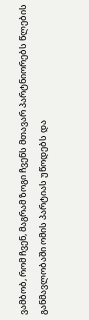ვამბობ, რომ ჩვენ, მაგრამ ზოგი ჩვენს მთავარ პარტნიორებს წლების განმავლობაში ომის პარტიას უწოდებს და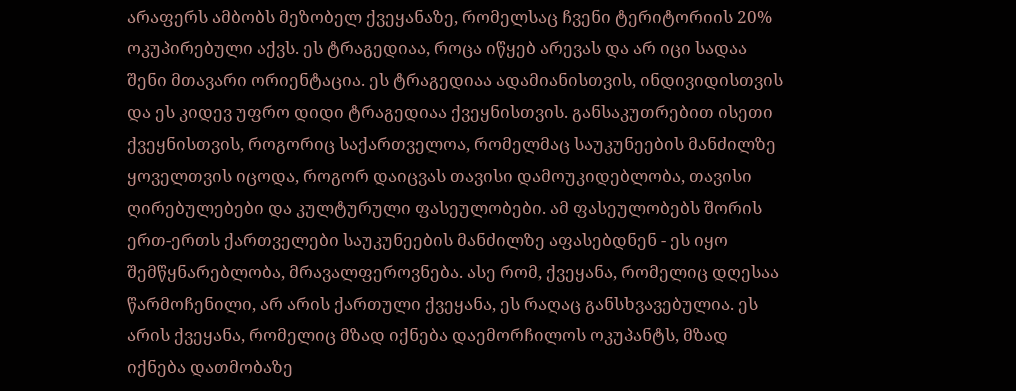არაფერს ამბობს მეზობელ ქვეყანაზე, რომელსაც ჩვენი ტერიტორიის 20% ოკუპირებული აქვს. ეს ტრაგედიაა, როცა იწყებ არევას და არ იცი სადაა შენი მთავარი ორიენტაცია. ეს ტრაგედიაა ადამიანისთვის, ინდივიდისთვის და ეს კიდევ უფრო დიდი ტრაგედიაა ქვეყნისთვის. განსაკუთრებით ისეთი ქვეყნისთვის, როგორიც საქართველოა, რომელმაც საუკუნეების მანძილზე ყოველთვის იცოდა, როგორ დაიცვას თავისი დამოუკიდებლობა, თავისი ღირებულებები და კულტურული ფასეულობები. ამ ფასეულობებს შორის ერთ-ერთს ქართველები საუკუნეების მანძილზე აფასებდნენ - ეს იყო შემწყნარებლობა, მრავალფეროვნება. ასე რომ, ქვეყანა, რომელიც დღესაა წარმოჩენილი, არ არის ქართული ქვეყანა, ეს რაღაც განსხვავებულია. ეს არის ქვეყანა, რომელიც მზად იქნება დაემორჩილოს ოკუპანტს, მზად იქნება დათმობაზე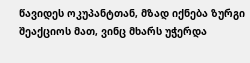წავიდეს ოკუპანტთან, მზად იქნება ზურგი შეაქციოს მათ, ვინც მხარს უჭერდა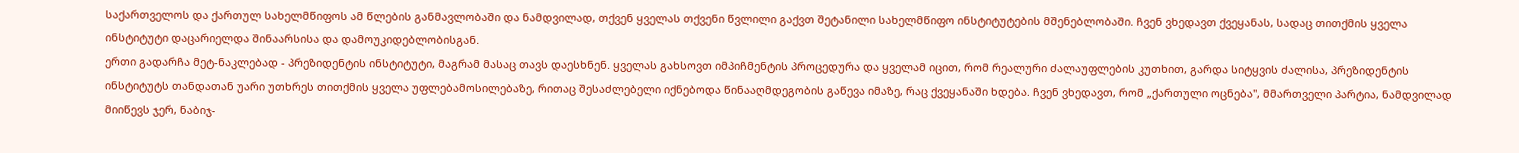საქართველოს და ქართულ სახელმწიფოს ამ წლების განმავლობაში და ნამდვილად, თქვენ ყველას თქვენი წვლილი გაქვთ შეტანილი სახელმწიფო ინსტიტუტების მშენებლობაში. ჩვენ ვხედავთ ქვეყანას, სადაც თითქმის ყველა ინსტიტუტი დაცარიელდა შინაარსისა და დამოუკიდებლობისგან.
ერთი გადარჩა მეტ-ნაკლებად - პრეზიდენტის ინსტიტუტი, მაგრამ მასაც თავს დაესხნენ. ყველას გახსოვთ იმპიჩმენტის პროცედურა და ყველამ იცით, რომ რეალური ძალაუფლების კუთხით, გარდა სიტყვის ძალისა, პრეზიდენტის ინსტიტუტს თანდათან უარი უთხრეს თითქმის ყველა უფლებამოსილებაზე, რითაც შესაძლებელი იქნებოდა წინააღმდეგობის გაწევა იმაზე, რაც ქვეყანაში ხდება. ჩვენ ვხედავთ, რომ „ქართული ოცნება", მმართველი პარტია, ნამდვილად მიიწევს ჯერ, ნაბიჯ-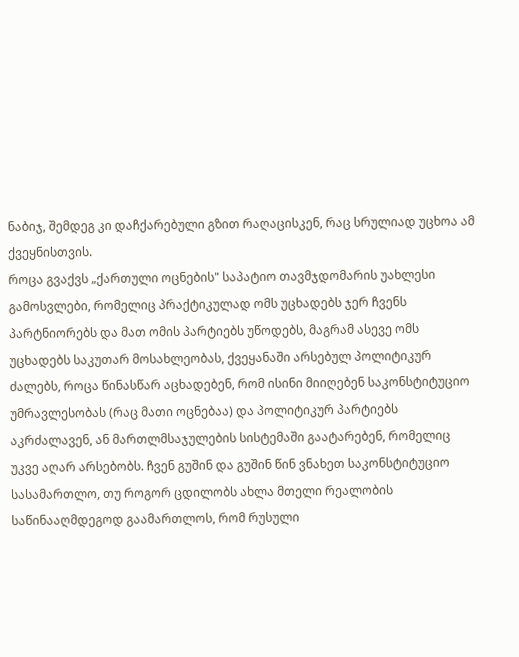ნაბიჯ, შემდეგ კი დაჩქარებული გზით რაღაცისკენ, რაც სრულიად უცხოა ამ ქვეყნისთვის.
როცა გვაქვს „ქართული ოცნების" საპატიო თავმჯდომარის უახლესი გამოსვლები, რომელიც პრაქტიკულად ომს უცხადებს ჯერ ჩვენს პარტნიორებს და მათ ომის პარტიებს უწოდებს, მაგრამ ასევე ომს უცხადებს საკუთარ მოსახლეობას, ქვეყანაში არსებულ პოლიტიკურ ძალებს, როცა წინასწარ აცხადებენ, რომ ისინი მიიღებენ საკონსტიტუციო უმრავლესობას (რაც მათი ოცნებაა) და პოლიტიკურ პარტიებს აკრძალავენ, ან მართლმსაჯულების სისტემაში გაატარებენ, რომელიც უკვე აღარ არსებობს. ჩვენ გუშინ და გუშინ წინ ვნახეთ საკონსტიტუციო სასამართლო, თუ როგორ ცდილობს ახლა მთელი რეალობის საწინააღმდეგოდ გაამართლოს, რომ რუსული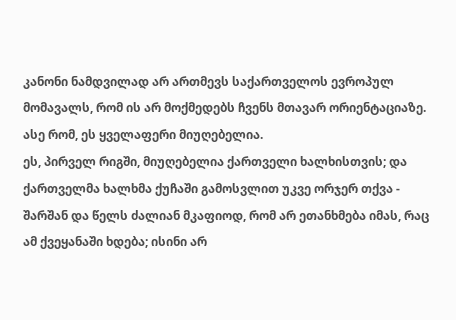კანონი ნამდვილად არ ართმევს საქართველოს ევროპულ მომავალს, რომ ის არ მოქმედებს ჩვენს მთავარ ორიენტაციაზე. ასე რომ, ეს ყველაფერი მიუღებელია.
ეს, პირველ რიგში, მიუღებელია ქართველი ხალხისთვის; და ქართველმა ხალხმა ქუჩაში გამოსვლით უკვე ორჯერ თქვა - შარშან და წელს ძალიან მკაფიოდ, რომ არ ეთანხმება იმას, რაც ამ ქვეყანაში ხდება; ისინი არ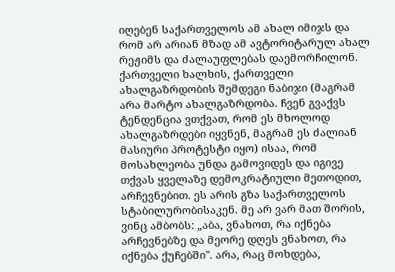იღებენ საქართველოს ამ ახალ იმიჯს და რომ არ არიან მზად ამ ავტორიტარულ ახალ რეჟიმს და ძალაუფლებას დაემორჩილონ.
ქართველი ხალხის, ქართველი ახალგაზრდობის შემდეგი ნაბიჯი (მაგრამ არა მარტო ახალგაზრდობა. ჩვენ გვაქვს ტენდენცია ვთქვათ, რომ ეს მხოლოდ ახალგაზრდები იყვნენ, მაგრამ ეს ძალიან მასიური პროტესტი იყო) ისაა, რომ მოსახლეობა უნდა გამოვიდეს და იგივე თქვას ყველაზე დემოკრატიული მეთოდით, არჩევნებით. ეს არის გზა საქართველოს სტაბილურობისაკენ. მე არ ვარ მათ შორის, ვინც ამბობს: „აბა, ვნახოთ, რა იქნება არჩევნებზე და მეორე დღეს ვნახოთ, რა იქნება ქუჩებში". არა, რაც მოხდება,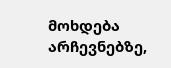მოხდება არჩევნებზე,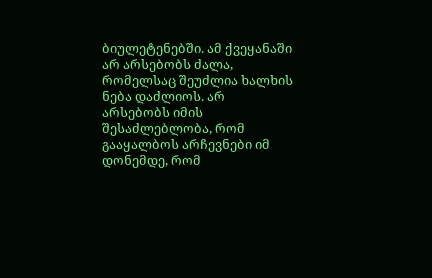ბიულეტენებში. ამ ქვეყანაში არ არსებობს ძალა, რომელსაც შეუძლია ხალხის ნება დაძლიოს. არ არსებობს იმის შესაძლებლობა, რომ გააყალბოს არჩევნები იმ დონემდე, რომ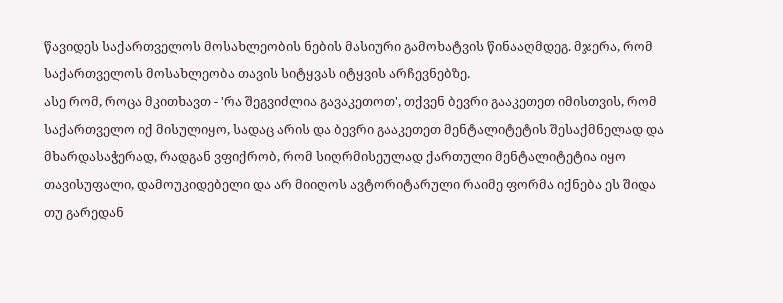წავიდეს საქართველოს მოსახლეობის ნების მასიური გამოხატვის წინააღმდეგ. მჯერა, რომ საქართველოს მოსახლეობა თავის სიტყვას იტყვის არჩევნებზე.
ასე რომ, როცა მკითხავთ - 'რა შეგვიძლია გავაკეთოთ', თქვენ ბევრი გააკეთეთ იმისთვის, რომ საქართველო იქ მისულიყო, სადაც არის და ბევრი გააკეთეთ მენტალიტეტის შესაქმნელად და მხარდასაჭერად, რადგან ვფიქრობ, რომ სიღრმისეულად ქართული მენტალიტეტია იყო თავისუფალი, დამოუკიდებელი და არ მიიღოს ავტორიტარული რაიმე ფორმა იქნება ეს შიდა თუ გარედან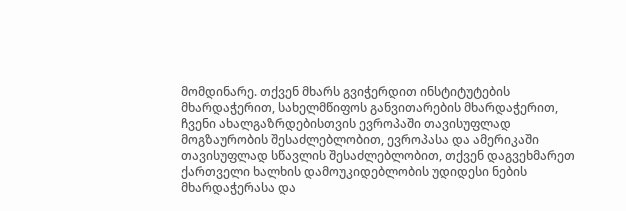მომდინარე. თქვენ მხარს გვიჭერდით ინსტიტუტების მხარდაჭერით, სახელმწიფოს განვითარების მხარდაჭერით, ჩვენი ახალგაზრდებისთვის ევროპაში თავისუფლად მოგზაურობის შესაძლებლობით, ევროპასა და ამერიკაში თავისუფლად სწავლის შესაძლებლობით, თქვენ დაგვეხმარეთ ქართველი ხალხის დამოუკიდებლობის უდიდესი ნების მხარდაჭერასა და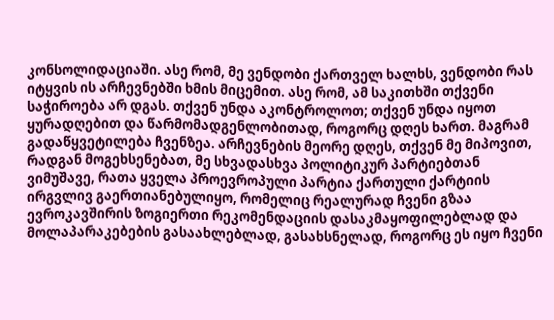კონსოლიდაციაში. ასე რომ, მე ვენდობი ქართველ ხალხს, ვენდობი რას იტყვის ის არჩევნებში ხმის მიცემით. ასე რომ, ამ საკითხში თქვენი საჭიროება არ დგას. თქვენ უნდა აკონტროლოთ; თქვენ უნდა იყოთ ყურადღებით და წარმომადგენლობითად, როგორც დღეს ხართ. მაგრამ გადაწყვეტილება ჩვენზეა. არჩევნების მეორე დღეს, თქვენ მე მიპოვით, რადგან მოგეხსენებათ, მე სხვადასხვა პოლიტიკურ პარტიებთან ვიმუშავე, რათა ყველა პროევროპული პარტია ქართული ქარტიის ირგვლივ გაერთიანებულიყო, რომელიც რეალურად ჩვენი გზაა ევროკავშირის ზოგიერთი რეკომენდაციის დასაკმაყოფილებლად და მოლაპარაკებების გასაახლებლად, გასახსნელად, როგორც ეს იყო ჩვენი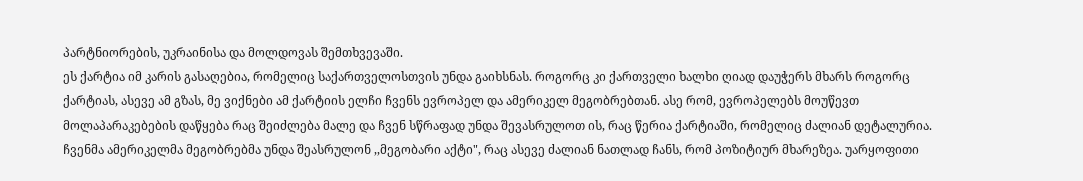პარტნიორების, უკრაინისა და მოლდოვას შემთხვევაში.
ეს ქარტია იმ კარის გასაღებია, რომელიც საქართველოსთვის უნდა გაიხსნას. როგორც კი ქართველი ხალხი ღიად დაუჭერს მხარს როგორც ქარტიას, ასევე ამ გზას, მე ვიქნები ამ ქარტიის ელჩი ჩვენს ევროპელ და ამერიკელ მეგობრებთან. ასე რომ, ევროპელებს მოუწევთ მოლაპარაკებების დაწყება რაც შეიძლება მალე და ჩვენ სწრაფად უნდა შევასრულოთ ის, რაც წერია ქარტიაში, რომელიც ძალიან დეტალურია. ჩვენმა ამერიკელმა მეგობრებმა უნდა შეასრულონ ,,მეგობარი აქტი", რაც ასევე ძალიან ნათლად ჩანს, რომ პოზიტიურ მხარეზეა. უარყოფითი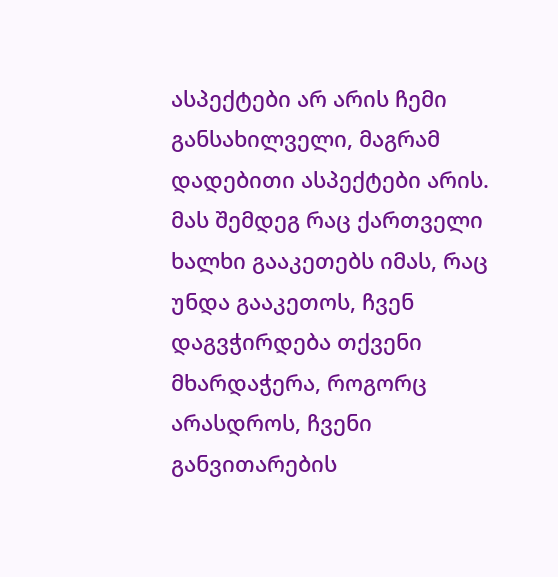ასპექტები არ არის ჩემი განსახილველი, მაგრამ დადებითი ასპექტები არის. მას შემდეგ რაც ქართველი ხალხი გააკეთებს იმას, რაც უნდა გააკეთოს, ჩვენ დაგვჭირდება თქვენი მხარდაჭერა, როგორც არასდროს, ჩვენი განვითარების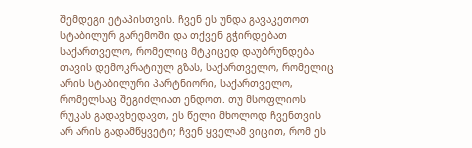შემდეგი ეტაპისთვის. ჩვენ ეს უნდა გავაკეთოთ სტაბილურ გარემოში და თქვენ გჭირდებათ საქართველო, რომელიც მტკიცედ დაუბრუნდება თავის დემოკრატიულ გზას, საქართველო, რომელიც არის სტაბილური პარტნიორი, საქართველო, რომელსაც შეგიძლიათ ენდოთ. თუ მსოფლიოს რუკას გადავხედავთ, ეს წელი მხოლოდ ჩვენთვის არ არის გადამწყვეტი; ჩვენ ყველამ ვიცით, რომ ეს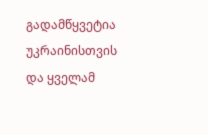გადამწყვეტია უკრაინისთვის და ყველამ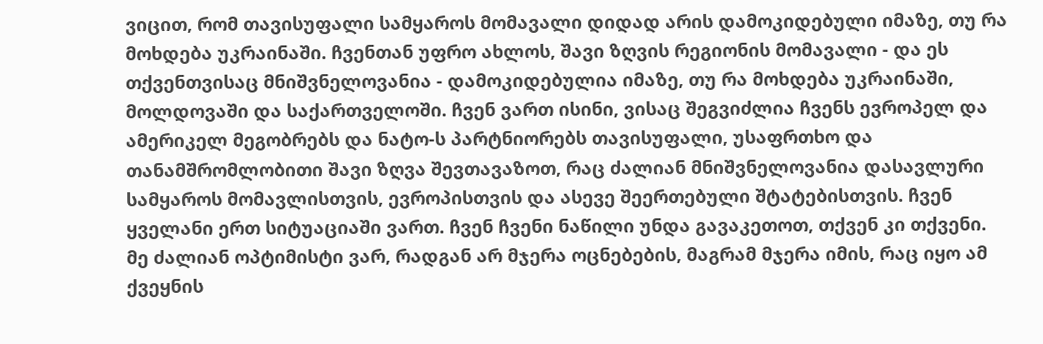ვიცით, რომ თავისუფალი სამყაროს მომავალი დიდად არის დამოკიდებული იმაზე, თუ რა მოხდება უკრაინაში. ჩვენთან უფრო ახლოს, შავი ზღვის რეგიონის მომავალი - და ეს თქვენთვისაც მნიშვნელოვანია - დამოკიდებულია იმაზე, თუ რა მოხდება უკრაინაში, მოლდოვაში და საქართველოში. ჩვენ ვართ ისინი, ვისაც შეგვიძლია ჩვენს ევროპელ და ამერიკელ მეგობრებს და ნატო-ს პარტნიორებს თავისუფალი, უსაფრთხო და თანამშრომლობითი შავი ზღვა შევთავაზოთ, რაც ძალიან მნიშვნელოვანია დასავლური სამყაროს მომავლისთვის, ევროპისთვის და ასევე შეერთებული შტატებისთვის. ჩვენ ყველანი ერთ სიტუაციაში ვართ. ჩვენ ჩვენი ნაწილი უნდა გავაკეთოთ, თქვენ კი თქვენი. მე ძალიან ოპტიმისტი ვარ, რადგან არ მჯერა ოცნებების, მაგრამ მჯერა იმის, რაც იყო ამ ქვეყნის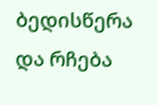ბედისწერა და რჩება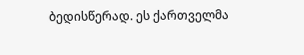ბედისწერად. ეს ქართველმა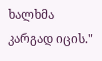ხალხმა კარგად იცის."